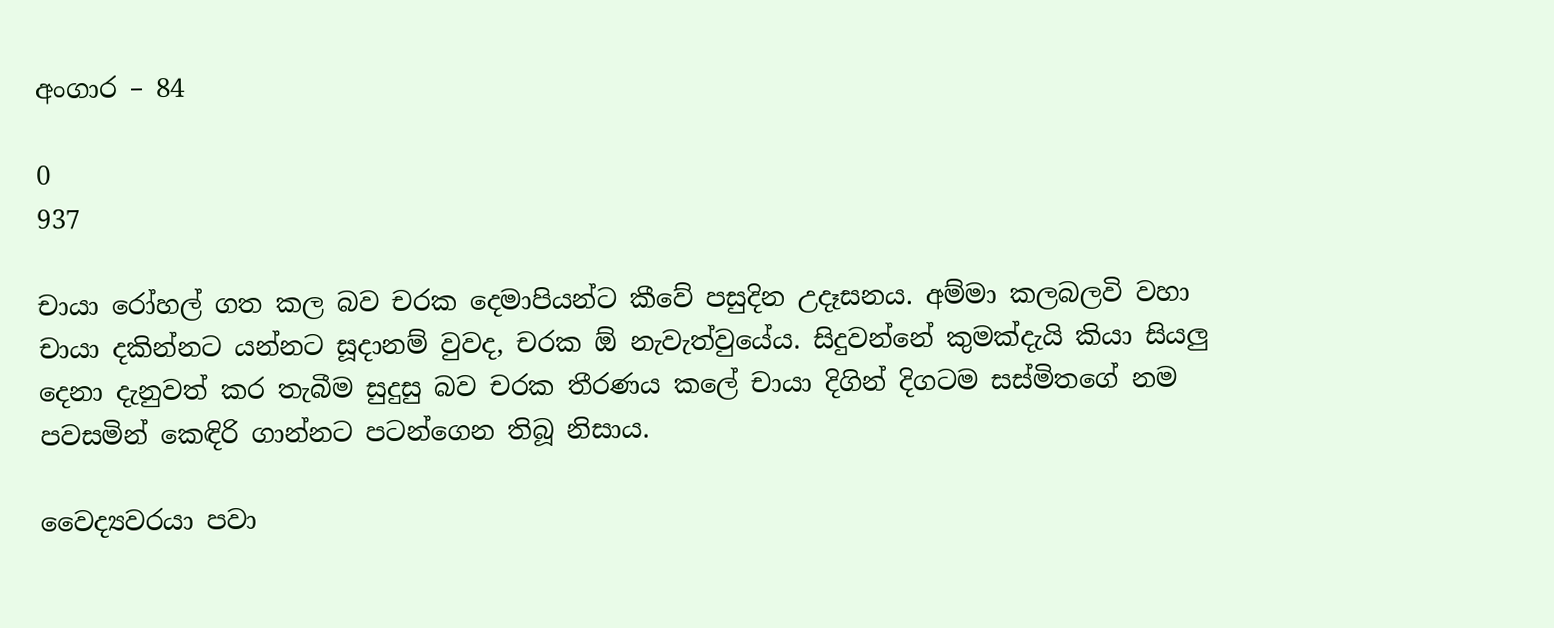අංගාර – 84

0
937

චායා රෝහල් ගත කල බව චරක දෙමාපියන්ට කීවේ පසුදින උදෑසනය. අම්මා කලබලවි වහා චායා දකින්නට යන්නට සූදානම් වුවද, චරක ඕ නැවැත්වුයේය. සිදුවන්නේ කුමක්දැයි කියා සියලු දෙනා දැනුවත් කර තැබීම සුදුසු බව චරක තීරණය කලේ චායා දිගින් දිගටම සස්මිතගේ නම පවසමින් කෙඳිරි ගාන්නට පටන්ගෙන තිබූ නිසාය.

වෛද්‍යවරයා පවා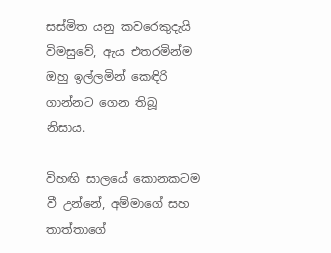සස්මිත යනු කවරෙකුදැයි විමසුවේ, ඇය එතරමින්ම ඔහු ඉල්ලමින් කෙඳිරි ගාන්නට ගෙන තිබූ නිසාය.

විහඟි සාලයේ කොනකටම වී උන්නේ, අම්මාගේ සහ තාත්තාගේ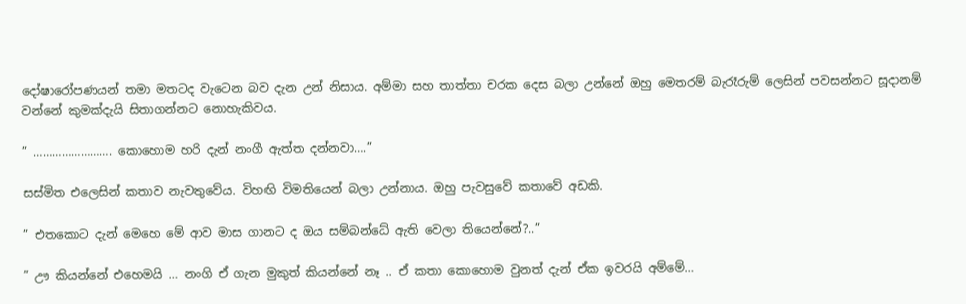දෝෂාරෝපණයන් තමා මතටද වැටෙන බව දැන උන් නිසාය. අම්මා සහ තාත්තා චරක දෙස බලා උන්නේ ඔහු මෙතරම් බැරෑරුම් ලෙසින් පවසන්නට සූදානම් වන්නේ කුමක්දැයි සිතාගන්නට නොහැකිවය.

” ……………………. කොහොම හරි දැන් නංගී ඇත්ත දන්නවා….”

සස්මිත එලෙසින් කතාව නැවතුවේය. විහඟි විමතියෙන් බලා උන්නාය. ඔහු පැවසුවේ කතාවේ අඩකි.

” එතකොට දැන් මෙහෙ මේ ආව මාස ගානට ද ඔය සම්බන්ධේ ඇති වෙලා තියෙන්නේ?..”

” ඌ කියන්නේ එහෙමයි … නංගි ඒ ගැන මුකුත් කියන්නේ නෑ .. ඒ කතා කොහොම වුනත් දැන් ඒක ඉවරයි අම්මේ…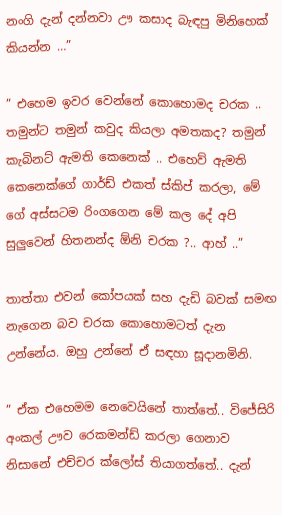නංගි දැන් දන්නවා ඌ කසාද බැඳපු මිනිහෙක් කියන්න …”

” එහෙම ඉවර වෙන්නේ කොහොමද චරක .. තමුන්ට තමුන් කවුද කියලා අමතකද? තමුන් කැබිනට් ඇමති කෙනෙක් .. එහෙව් ඇමති කෙනෙක්ගේ ගාර්ඩ් එකත් ස්කිප් කරලා, මේ ගේ අස්සටම රිංගගෙන මේ කල දේ අපි සුලුවෙන් හිතනන්ද ඕනි චරක ?.. ආහ් ..”

තාත්තා එවන් කෝපයක් සහ දැඩි බවක් සමඟ නැගෙන බව චරක කොහොමටත් දැන උන්නේය. ඔහු උන්නේ ඒ සඳහා සූදානමිනි.

” ඒක එහෙමම නෙවෙයිනේ තාත්තේ.. විජේසිරි අංකල් ඌව රෙකමන්ඩ් කරලා ගෙනාව නිසානේ එච්චර ක්ලෝස් තියාගත්තේ.. දැන්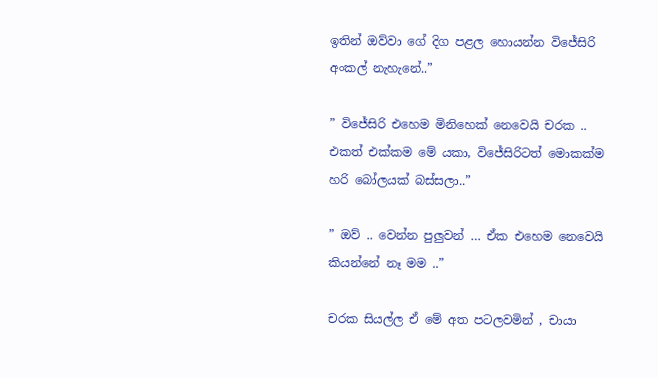ඉතින් ඔව්වා ගේ දිග පළල හොයන්න විජේසිරි අංකල් නැහැනේ..”

” විජේසිරි එහෙම මිනිහෙක් නෙවෙයි චරක .. එකත් එක්කම මේ යකා, විජේසිරිටත් මොකක්ම හරි බෝලයක් බස්සලා..”

” ඔව් .. වෙන්න පුලුවන් … ඒක එහෙම නෙවෙයි කියන්නේ නෑ මම ..”

චරක සියල්ල ඒ මේ අත පටලවමින් , චායා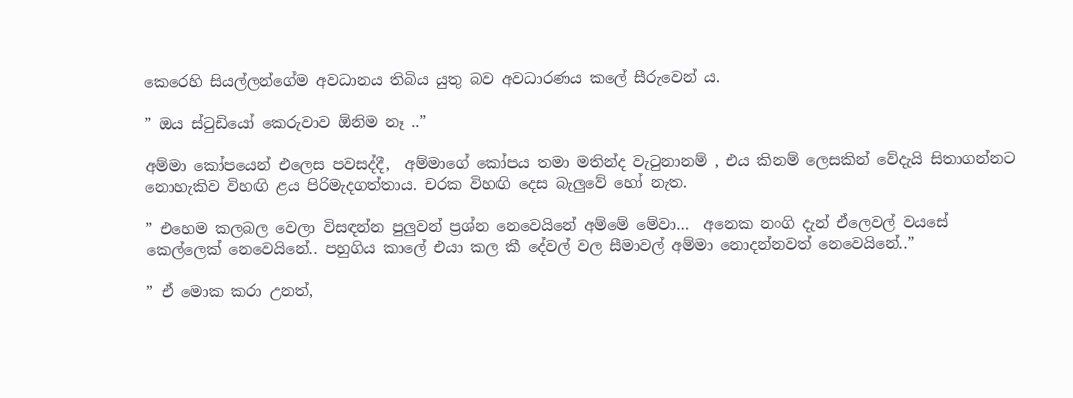කෙරෙහි සියල්ලන්ගේම අවධානය තිබිය යුතු බව අවධාරණය කලේ සීරුවෙන් ය.

” ඔය ස්ටුඩියෝ කෙරුවාව ඕනිම නෑ ..”

අම්මා කෝපයෙන් එලෙස පවසද්දී,  අම්මාගේ කෝපය තමා මතින්ද වැටුනානම් , එය කිනම් ලෙසකින් වේදැයි සිතාගන්නට  නොහැකිව විහඟි ළය පිරිමැදගත්තාය. චරක විහඟි දෙස බැලුවේ හෝ නැත.

” එහෙම කලබල වෙලා විසඳන්න පුලුවන් ප්‍රශ්න නෙවෙයිනේ අම්මේ මේවා…  අනෙක නංගි දැන් ඒලෙවල් වයසේ කෙල්ලෙක් නෙවෙයිනේ.. පහුගිය කාලේ එයා කල කී දේවල් වල සීමාවල් අම්මා නොදන්නවත් නෙවෙයිනේ..”

” ඒ මොක කරා උනත්,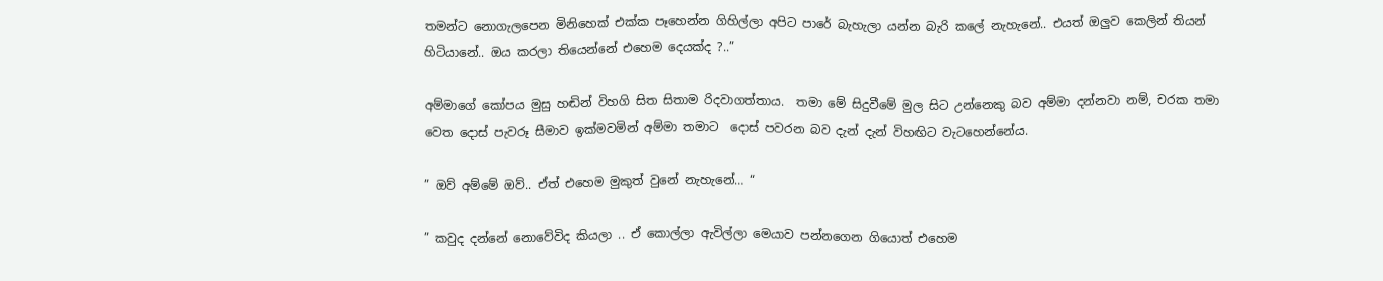තමන්ට නොගැලපෙන මිනිහෙක් එක්ක පෑහෙන්න ගිහිල්ලා අපිට පාරේ බැහැලා යන්න බැරි කලේ නැහැනේ.. එයත් ඔලුව කෙලින් තියන්  හිටියානේ.. ඔය කරලා තියෙන්නේ එහෙම දෙයක්ද ?..”

අම්මාගේ කෝපය මුසු හඬින් විහගි සිත සිතාම රිදවාගත්තාය.  තමා මේ සිදුවීමේ මුල සිට උන්නෙකු බව අම්මා දන්නවා නම්, චරක තමා වෙත දොස් පැවරූ සීමාව ඉක්මවමින් අම්මා තමාට  දොස් පවරන බව දැන් දැන් විහඟිට වැටහෙන්නේය.

” ඔව් අම්මේ ඔව්.. ඒත් එහෙම මුකුත් වුනේ නැහැනේ… “

” කවුද දන්නේ නොවේවිද කියලා .. ඒ කොල්ලා ඇවිල්ලා මෙයාව පන්නගෙන ගියොත් එහෙම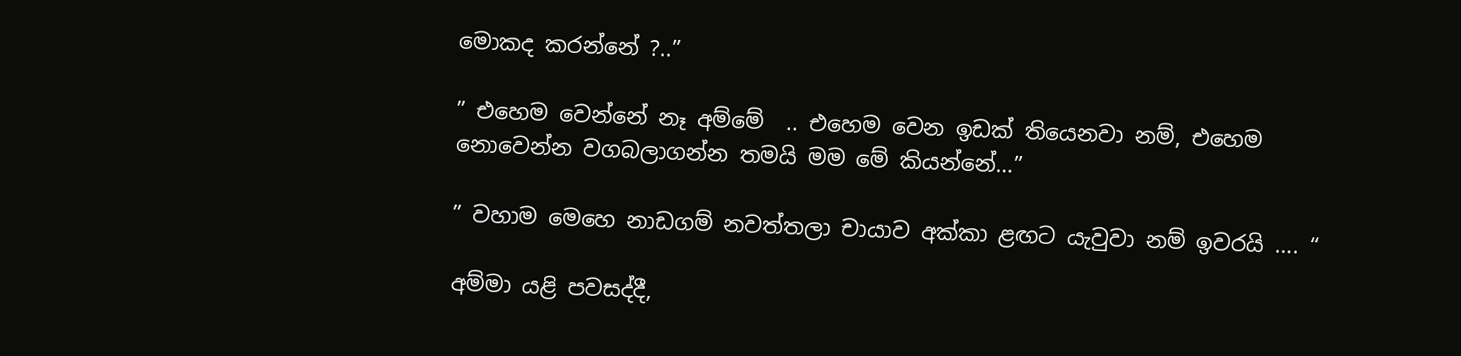මොකද කරන්නේ ?..”

” එහෙම වෙන්නේ නෑ අම්මේ  .. එහෙම වෙන ඉඩක් තියෙනවා නම්, එහෙම නොවෙන්න වගබලාගන්න තමයි මම මේ කියන්නේ…”

” වහාම මෙහෙ නාඩගම් නවත්තලා චායාව අක්කා ළඟට යැවුවා නම් ඉවරයි …. “

අම්මා යළි පවසද්දී,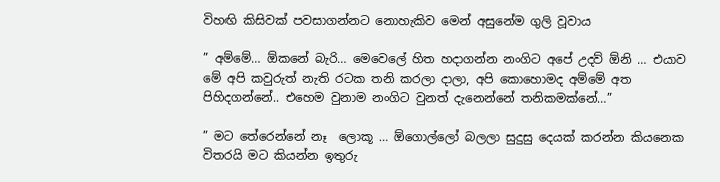විහඟි කිසිවක් පවසාගන්නට නොහැකිව මෙන් අසුනේම ගුලි වූවාය

” අම්මේ… ඕකනේ බැරි… මෙවෙලේ හිත හදාගන්න නංගිට අපේ උදව් ඕනි … එයාව මේ අපි කවුරුත් නැති රටක තනි කරලා දාලා, අපි කොහොමද අම්මේ අත පිහිදගන්නේ.. එහෙම වුනාම නංගිට වුනත් දැනෙන්නේ තනිකමක්නේ…”

” මට තේරෙන්නේ නෑ  ලොකූ … ඕගොල්ලෝ බලලා සුදුසු දෙයක් කරන්න කියනෙක විතරයි මට කියන්න ඉතුරු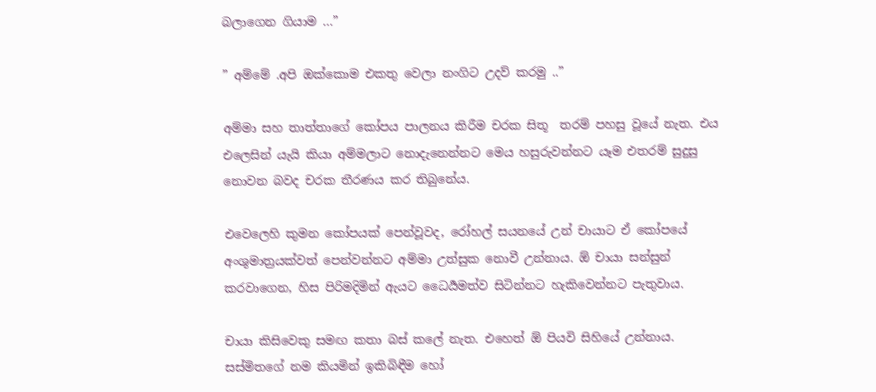බලාගෙන ගියාම …”

” අම්මේ .අපි ඔක්කොම එකතු වෙලා නංගිට උදව් කරමු ..”

අම්මා සහ තාත්තාගේ කෝපය පාලනය කිරීම චරක සිතූ  තරම් පහසු වූයේ නැත. එය එලෙසින්‍ යැයි කියා අම්මලාට නොදැනෙන්නට මෙය හසුරුවන්නට යෑම එතරම් සුදුසු නොවන බවද චරක තීරණය කර තිබුනේය.

එවෙලෙහි කුමන කෝපයක් පෙන්වූවද, රෝහල් සයනයේ උන් චායාට ඒ කෝපයේ අංශුමාත්‍රයක්වත් පෙන්වන්නට අම්මා උත්සුක නොවී උන්නාය. ඕ චායා සන්සුන් කරවාගෙන, හිස පිරිමදිමින් ඇයට ධෛර්‍යමත්ව සිටින්නට හැකිවෙන්නට පැතුවාය.

චායා කිසිවෙකු සමඟ කතා බස් කලේ නැත. එහෙත් ඕ පියවි සිහියේ උන්නාය. සස්මිතගේ නම කියමින් ඉකිබිඳීම හෝ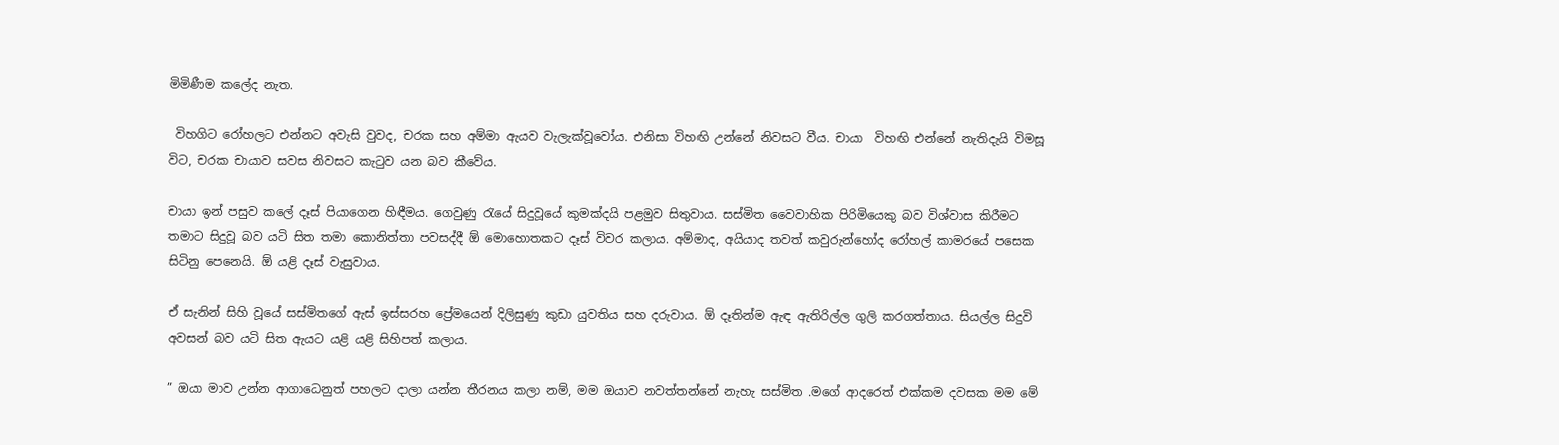මිමිණීම කලේද නැත.

 විහගිට රෝහලට එන්නට අවැසි වුවද, චරක සහ අම්මා ඇයව වැලැක්වූවෝය. එනිසා විහඟි උන්නේ නිවසට වීය. චායා  විහඟි එන්නේ නැතිදැයි විමසූ විට, චරක චායාව සවස නිවසට කැටුව යන බව කීවේය.

චායා ඉන් පසුව කලේ දෑස් පියාගෙන හිඳීමය. ගෙවුණු රැයේ සිදුවූයේ කුමක්දයි පළමුව සිතුවාය. සස්මිත වෛවාහික පිරිමියෙකු බව විශ්වාස කිරීමට තමාට සිදුවූ බව යටි සිත තමා කොනිත්තා පවසද්දී ඕ මොහොතකට දෑස් විවර කලාය. අම්මාද, අයියාද තවත් කවුරුන්හෝද රෝහල් කාමරයේ පසෙක සිටිනු පෙනෙයි. ඕ යළි දෑස් වැසුවාය.

ඒ සැනින් සිහි වූයේ සස්මිතගේ ඇස් ඉස්සරහ ප්‍රේමයෙන් දිලිසුණු කුඩා යුවතිය සහ දරුවාය. ඕ දෑතින්ම ඇඳ ඇතිරිල්ල ගුලි කරගත්තාය. සියල්ල සිදුවි අවසන් බව යටි සිත ඇයට යළි යළි සිහිපත් කලාය.

” ඔයා මාව උන්න ආගාධෙනුත් පහලට දාලා යන්න තීරනය කලා නම්, මම ඔයාව නවත්තන්නේ නැහැ සස්මිත .මගේ ආදරෙත් එක්කම දවසක මම මේ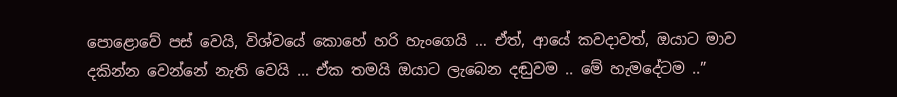පොළොවේ පස් වෙයි, විශ්වයේ කොහේ හරි හැංගෙයි … ඒත්, ආයේ කවදාවත්, ඔයාට මාව දකින්න වෙන්නේ නැති වෙයි … ඒක තමයි ඔයාට ලැබෙන දඬුවම .. මේ හැමදේටම ..”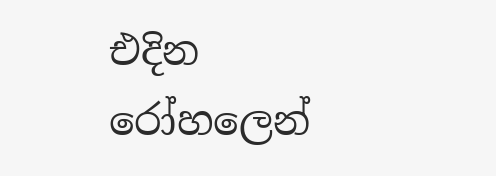එදින රෝහලෙන්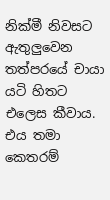නික්මී නිවසට ඇතුලුවෙන තත්පරයේ චායා යටි හිතට එලෙස කීවාය. එය තමා කෙතරම්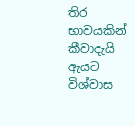තිර භාවයකින් කීවාදැයි ඇයට විශ්වාස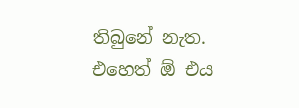තිබුනේ නැත. එහෙත් ඕ එය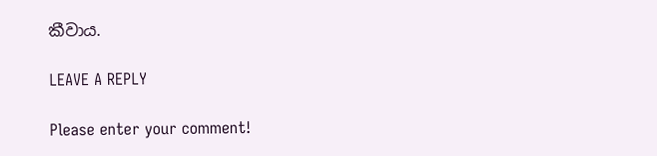කීවාය.

LEAVE A REPLY

Please enter your comment!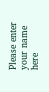Please enter your name here